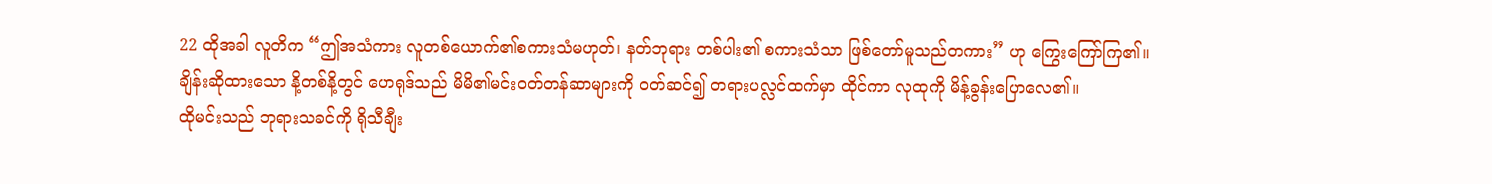22 ထိုအခါ လူတိက “ဤအသံကား လူတစ်ယောက်၏စကားသံမဟုတ်၊ နတ်ဘုရား တစ်ပါး၏ စကားသံသာ ဖြစ်တော်မူသည်တကား” ဟု ကြွေးကြော်ကြ၏။
ချိန်းဆိုထားသော နိ့တစ်နိ့တွင် ဟေရုဒ်သည် မိမိ၏မင်းဝတ်တန်ဆာများကို ဝတ်ဆင်၍ တရားပလ္လင်ထက်မှာ ထိုင်ကာ လုထုကို မိန့်ခွန်းပြောလေ၏။
ထိုမင်းသည် ဘုရားသခင်ကို ရိုသီချီး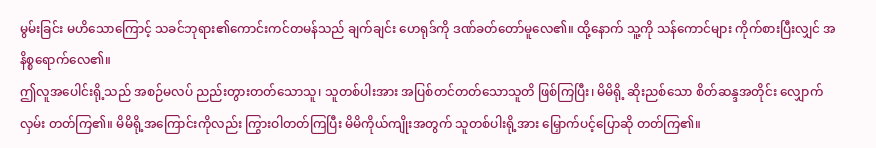မွမ်းခြင်း မဟိသောကြောင့် သခင်ဘုရား၏ကောင်းကင်တမန်သည် ချက်ချင်း ဟေရုဒ်ကို ဒဏ်ခတ်တော်မူလေ၏။ ထို့နောက် သူ့ကို သန်ကောင်များ ကိုက်စားပြီးလျှင် အနိစ္စရောက်လေ၏။
ဤလူအပေါင်းရို့သည် အစဉ်မလပ် ညည်းတွားတတ်သောသူ၊ သူတစ်ပါးအား အပြစ်တင်တတ်သောသူတိ ဖြစ်ကြပြီး၊ မိမိရို့ ဆိုးညစ်သော စိတ်ဆန္ဒအတိုင်း လျှောက်လှမ်း တတ်ကြ၏။ မိမိရို့အကြောင်းကိုလည်း ကြွားဝါတတ်ကြပြီး မိမိကိုယ်ကျိုးအတွက် သူတစ်ပါးရို့အား မြှောက်ပင့်ပြောဆို တတ်ကြ၏။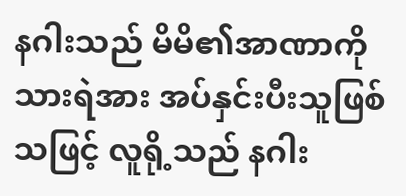နဂါးသည် မိမိ၏အာဏာကို သားရဲအား အပ်နှင်းပီးသူဖြစ်သဖြင့် လူရို့သည် နဂါး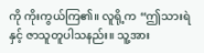ကို ကိုးကွယ်ကြ၏။ လူရို့က “ဤသားရဲနှင့် ဇာသူတူပါသနည်း။ သူ့အား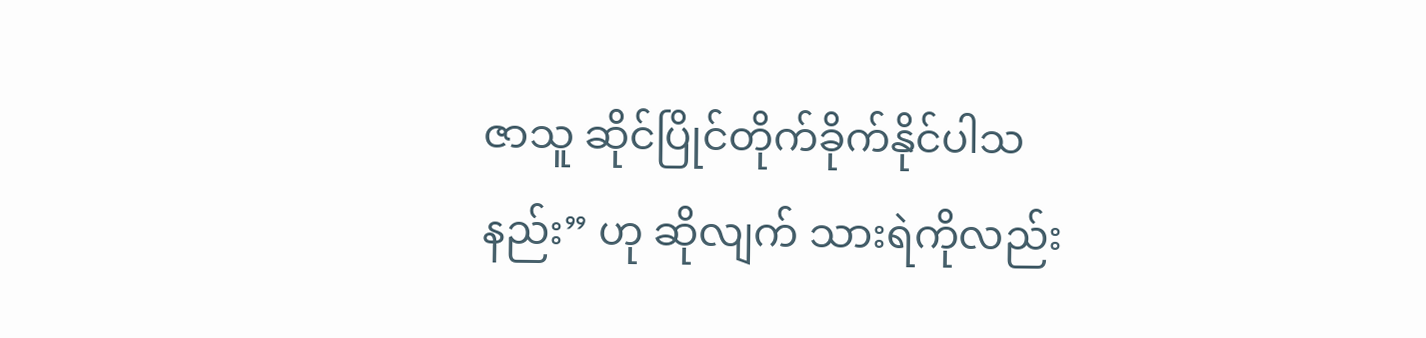ဇာသူ ဆိုင်ပြိုင်တိုက်ခိုက်နိုင်ပါသနည်း” ဟု ဆိုလျက် သားရဲကိုလည်း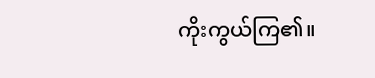ကိုးကွယ်ကြ၏။